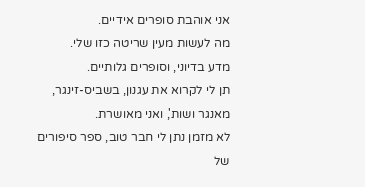אני אוהבת סופרים אידיים.
מה לעשות מעין שריטה כזו שלי.
מדע בדיוני, וסופרים גלותיים.
תן לי לקרוא את עגנון, בשביס-זינגר, מאנגר ושות', ואני מאושרת.
לא מזמן נתן לי חבר טוב, ספר סיפורים של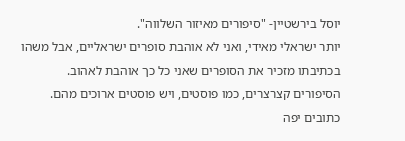יוסל בירשטיין- "סיפורים מאיזור השלווה".
יותר ישראלי מאידי, ואני לא אוהבת סופרים ישראליים, אבל משהו בכתיבתו מזכיר את הסופרים שאני כל כך אוהבת לאהוב.
הסיפורים קצרצרים, כמו פוסטים, ויש פוסטים ארוכים מהם.
כתובים יפה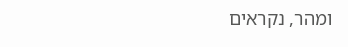ומהר, נקראים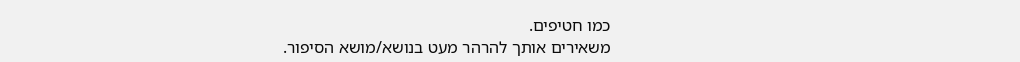כמו חטיפים.
משאירים אותך להרהר מעט בנושא/מושא הסיפור.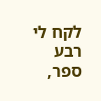לקח לי רבע ספר,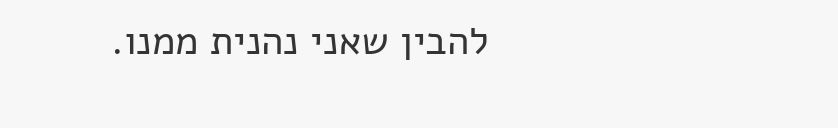להבין שאני נהנית ממנו.